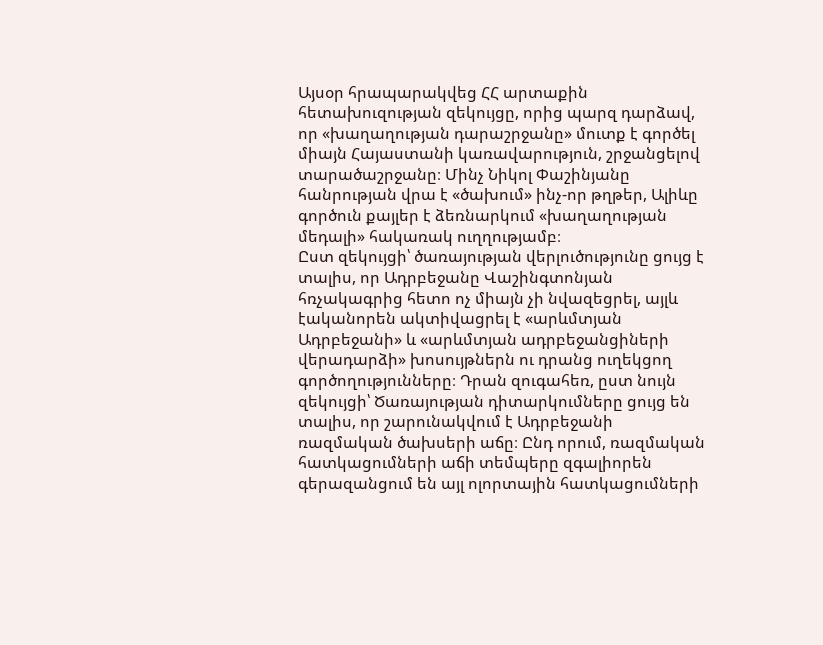Այսօր հրապարակվեց ՀՀ արտաքին հետախուզության զեկույցը, որից պարզ դարձավ, որ «խաղաղության դարաշրջանը» մուտք է գործել միայն Հայաստանի կառավարություն, շրջանցելով տարածաշրջանը։ Մինչ Նիկոլ Փաշինյանը հանրության վրա է «ծախում» ինչ-որ թղթեր, Ալիևը գործուն քայլեր է ձեռնարկում «խաղաղության մեդալի» հակառակ ուղղությամբ։
Ըստ զեկույցի՝ ծառայության վերլուծությունը ցույց է տալիս, որ Ադրբեջանը Վաշինգտոնյան հռչակագրից հետո ոչ միայն չի նվազեցրել, այլև էականորեն ակտիվացրել է «արևմտյան Ադրբեջանի» և «արևմտյան ադրբեջանցիների վերադարձի» խոսույթներն ու դրանց ուղեկցող գործողությունները։ Դրան զուգահեռ, ըստ նույն զեկույցի՝ Ծառայության դիտարկումները ցույց են տալիս, որ շարունակվում է Ադրբեջանի ռազմական ծախսերի աճը։ Ընդ որում, ռազմական հատկացումների աճի տեմպերը զգալիորեն գերազանցում են այլ ոլորտային հատկացումների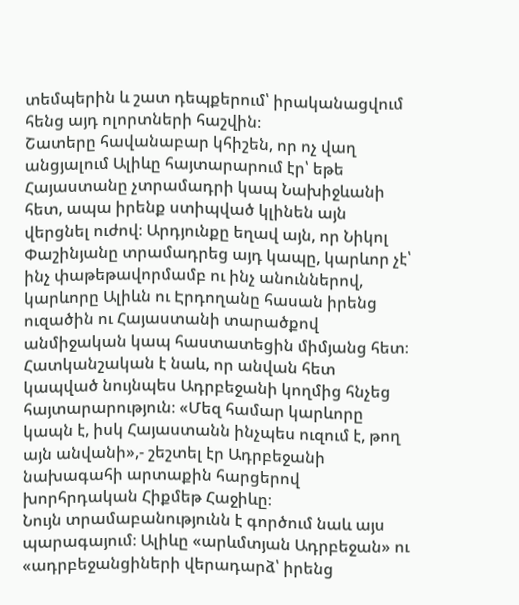տեմպերին և շատ դեպքերում՝ իրականացվում հենց այդ ոլորտների հաշվին։
Շատերը հավանաբար կհիշեն, որ ոչ վաղ անցյալում Ալիևը հայտարարում էր՝ եթե Հայաստանը չտրամադրի կապ Նախիջևանի հետ, ապա իրենք ստիպված կլինեն այն վերցնել ուժով։ Արդյունքը եղավ այն, որ Նիկոլ Փաշինյանը տրամադրեց այդ կապը, կարևոր չէ՝ ինչ փաթեթավորմամբ ու ինչ անուններով, կարևորը Ալիևն ու Էրդողանը հասան իրենց ուզածին ու Հայաստանի տարածքով անմիջական կապ հաստատեցին միմյանց հետ։ Հատկանշական է նաև, որ անվան հետ կապված նույնպես Ադրբեջանի կողմից հնչեց հայտարարություն։ «Մեզ համար կարևորը կապն է, իսկ Հայաստանն ինչպես ուզում է, թող այն անվանի»,- շեշտել էր Ադրբեջանի նախագահի արտաքին հարցերով խորհրդական Հիքմեթ Հաջիևը։
Նույն տրամաբանությունն է գործում նաև այս պարագայում։ Ալիևը «արևմտյան Ադրբեջան» ու «ադրբեջանցիների վերադարձ՝ իրենց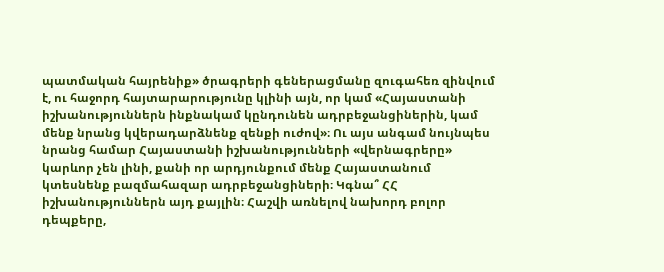պատմական հայրենիք» ծրագրերի գեներացմանը զուգահեռ զինվում է, ու հաջորդ հայտարարությունը կլինի այն, որ կամ «Հայաստանի իշխանություններն ինքնակամ կընդունեն ադրբեջանցիներին, կամ մենք նրանց կվերադարձնենք զենքի ուժով»։ Ու այս անգամ նույնպես նրանց համար Հայաստանի իշխանությունների «վերնագրերը» կարևոր չեն լինի, քանի որ արդյունքում մենք Հայաստանում կտեսնենք բազմահազար ադրբեջանցիների։ Կգնա՞ ՀՀ իշխանություններն այդ քայլին։ Հաշվի առնելով նախորդ բոլոր դեպքերը,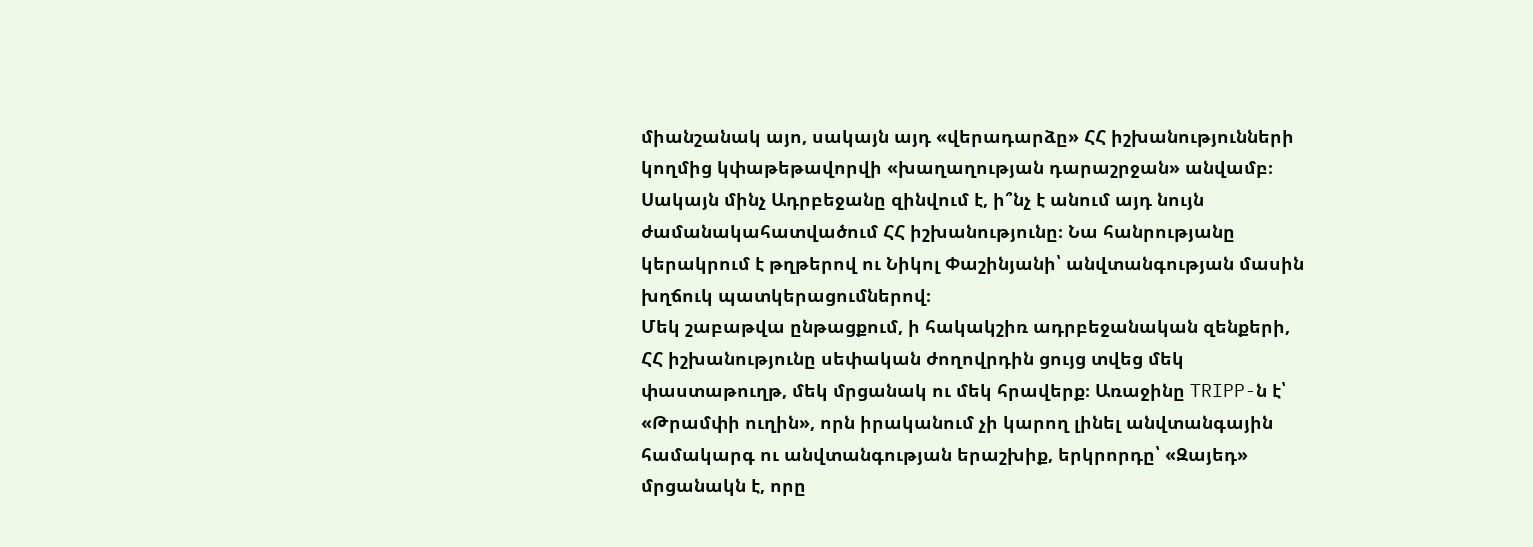միանշանակ այո, սակայն այդ «վերադարձը» ՀՀ իշխանությունների կողմից կփաթեթավորվի «խաղաղության դարաշրջան» անվամբ։
Սակայն մինչ Ադրբեջանը զինվում է, ի՞նչ է անում այդ նույն ժամանակահատվածում ՀՀ իշխանությունը։ Նա հանրությանը կերակրում է թղթերով ու Նիկոլ Փաշինյանի՝ անվտանգության մասին խղճուկ պատկերացումներով։
Մեկ շաբաթվա ընթացքում, ի հակակշիռ ադրբեջանական զենքերի, ՀՀ իշխանությունը սեփական ժողովրդին ցույց տվեց մեկ փաստաթուղթ, մեկ մրցանակ ու մեկ հրավերք։ Առաջինը TRIPP-ն է՝ «Թրամփի ուղին», որն իրականում չի կարող լինել անվտանգային համակարգ ու անվտանգության երաշխիք, երկրորդը՝ «Զայեդ» մրցանակն է, որը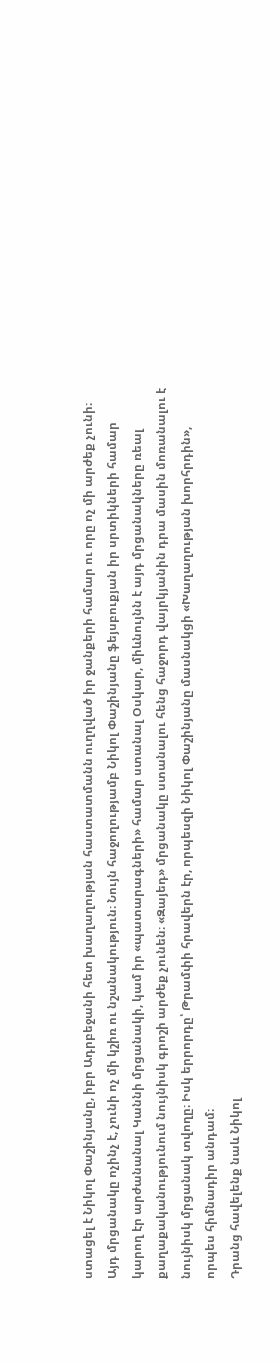ստացել է Նիկոլ Փաշինյանը, իբր Ադրբեջանի հետ խաղաղության հաստատմանն ուղղված իր ջանքերի համար ու որը ոչ մի արժեք չունի։ Այդ մրցանակը ոչինչ է, չունի ոչ մի կշիռ ու նշանակություն։ Նույն հաջողությամբ Նիկոլ Փաշինյանը ֆեյսբուքյան իր սրտիկների համար կարող էր արժանանալ Կաննի մրցանակի, կամ իր «պատարագների» համար ստանալ Օսկար, միևնույնն է այդ մրցանակները ռեալ քաղաքականությունում նույնիսկ գրոշի արժեք չունեն։ «Զայեդ» մրցանակը ստանալու հենց հաջորդ վայրկյանին դրա մասին մոռանալու է նույնիսկ մրցանակ տվողը։ Իսկ երրորդը՝ Թրամփի հրավերն էր, որպեսզի Նիկոլ Փաշինյանը մասնակցի «Խաղաղության խորհրդին», որպես հիմնադիր անդամ։
Դրանց հավելենք նաև Նիկոլ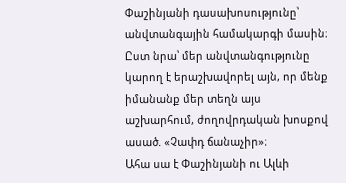Փաշինյանի դասախոսությունը՝ անվտանգային համակարգի մասին։ Ըստ նրա՝ մեր անվտանգությունը կարող է երաշխավորել այն, որ մենք իմանանք մեր տեղն այս աշխարհում, ժողովրդական խոսքով ասած. «Չափդ ճանաչիր»։
Ահա սա է Փաշինյանի ու Ալևի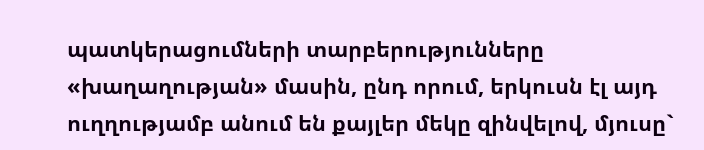պատկերացումների տարբերությունները «խաղաղության» մասին, ընդ որում, երկուսն էլ այդ ուղղությամբ անում են քայլեր մեկը զինվելով, մյուսը`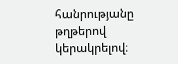հանրությանը թղթերով կերակրելով։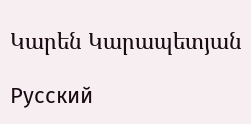Կարեն Կարապետյան

Русский